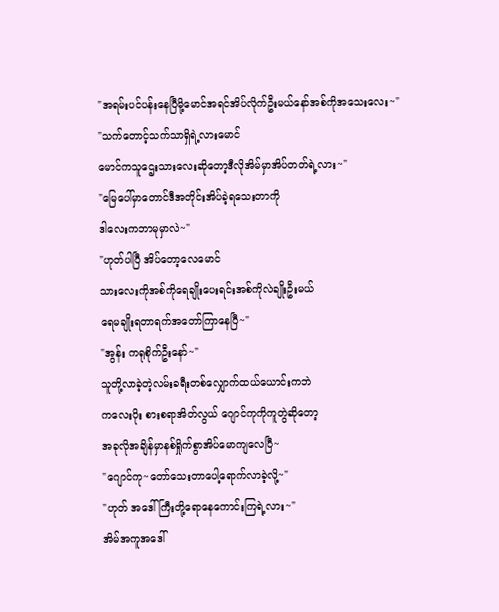"အရမ်းပင်ပန်းနေပြီမို့မောင်အရင်အိပ်လိုက်ဦးမယ်နော်အစ်ကိုအသေးလေး~"
"သက်တောင့်သက်သာရှိရဲ့လားမောင်
မောင်ကသူဌေးသားလေးဆိုတော့ဒီလိုအိမ်မှာအိပ်တတ်ရဲ့လား~"
"မြေပေါ်မှာတောင်ဒီအတိုင်းအိပ်ခဲ့ရသေးတာကို
ဒါလေးကဘာမုမှာလဲ~"
"ဟုတ်ပါပြီ အိပ်တော့လေမောင်
သားလေးကိုအစ်ကိုရေချိုးပေးရင်းအစ်ကိုလဲချိုးဦးမယ်
ရေမချိုးရတာရက်အတော်ကြာနေပြီ~"
"အွန်း ကရုစိုက်ဦးနော်~"
သူတို့လာခဲ့တဲ့လမ်းခရီးတစ်လျှောက်ထယ်ယောင်းကဘဲ
ကလေးပိုး စားစရာအိတ်လွယ် ဂျောင်ကုကိုကူတွဲဆိုတော့
အခုလိုအချိန်မှာနစ်ရှိုက်စွာအိပ်မောကျလေပြီ~
"ဂျောင်ကု~တော်သေးတာပေါ့ရောက်လာခဲ့လို့~"
"ဟုတ် အဒေါ်ကြီးတို့ရောနေကောင်းကြရဲ့လား~"
အိမ်အကူအဒေါ်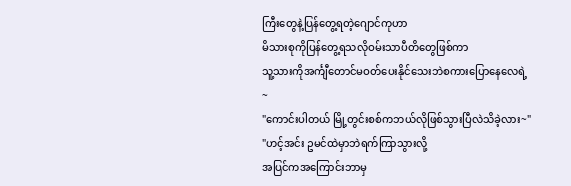ကြီးတွေနဲ့ပြန်တွေ့ရတဲ့ဂျောင်ကုဟာ
မိသားစုကိုပြန်တွေ့ရသလိုဝမ်းသာပီတိတွေဖြစ်ကာ
သူ့သားကိုအင်္ကျီတောင်မဝတ်ပေးနိုင်သေးဘဲစကားပြောနေလေရဲ့~
"ကောင်းပါတယ် မြို့တွင်းစစ်ကဘယ်လိုဖြစ်သွားပြီလဲသိခဲ့လား~"
"ဟင့်အင်း ဥမင်ထဲမှာဘဲရက်ကြာသွားလို့
အပြင်ကအကြောင်းဘာမှ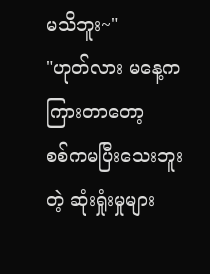မသိဘူး~"
"ဟုတ်လား မနေ့ကကြားတာတော့
စစ်ကမပြီးသေးဘူးတဲ့ ဆုံးရှုံးမှုများ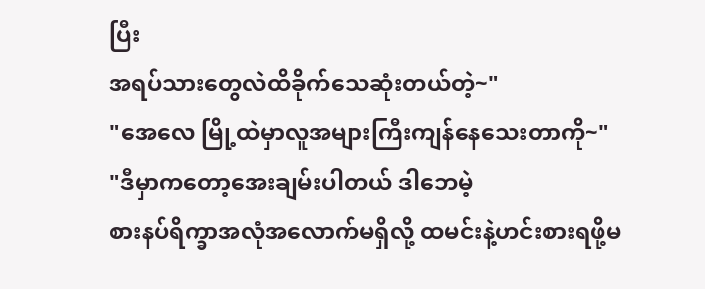ပြီး
အရပ်သားတွေလဲထိခိုက်သေဆုံးတယ်တဲ့~"
"အေလေ မြို့ထဲမှာလူအများကြီးကျန်နေသေးတာကို~"
"ဒီမှာကတော့အေးချမ်းပါတယ် ဒါဘေမဲ့
စားနပ်ရိက္ခာအလုံအလောက်မရှိလို့ ထမင်းနဲ့ဟင်းစားရဖို့မ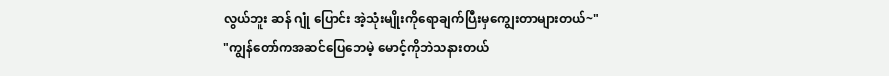လွယ်ဘူး ဆန် ဂျုံ ပြောင်း အဲ့သုံးမျိုးကိုရောချက်ပြီးမှကျွေးတာများတယ်~"
"ကျွန်တော်ကအဆင်ပြေဘေမဲ့ မောင့်ကိုဘဲသနားတယ်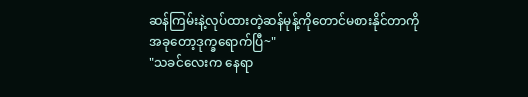ဆန်ကြမ်းနဲ့လုပ်ထားတဲ့ဆန်မုန့်ကိုတောင်မစားနိုင်တာကို
အခုတော့ဒုက္ခရောက်ပြီ~"
"သခင်လေးက နေရာ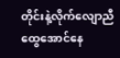တိုင်းနဲ့လိုက်လျောညီထွေအောင်နေ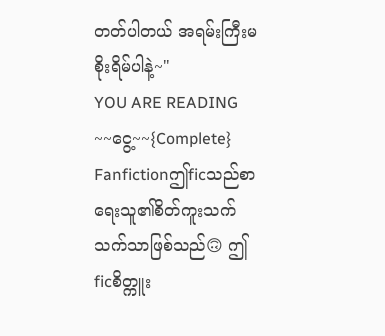တတ်ပါတယ် အရမ်းကြီးမစိုးရိမ်ပါနဲ့~"
YOU ARE READING
~~ငွေ့~~{Complete}
Fanfictionဤficသည်စာရေးသူ၏စိတ်ကူးသက်သက်သာဖြစ်သည်🙃 ဤficစိတ္ကူး